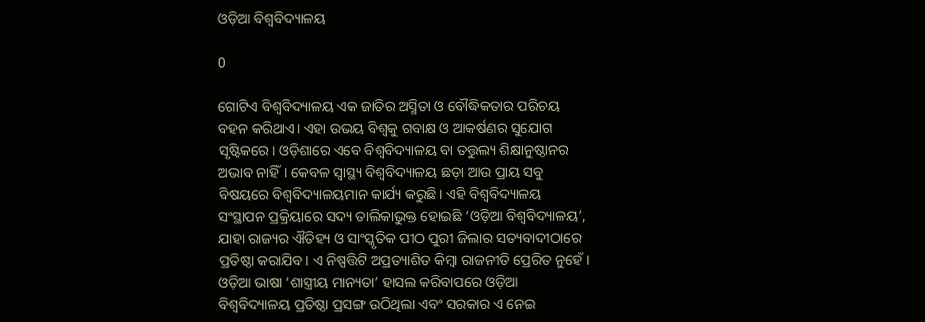ଓଡ଼ିଆ ବିଶ୍ବବିଦ୍ୟାଳୟ

0

ଗୋଟିଏ ବିଶ୍ବବିଦ୍ୟାଳୟ ଏକ ଜାତିର ଅସ୍ମିତା ଓ ବୌଦ୍ଧିକତାର ପରିଚୟ ବହନ କରିଥାଏ। ଏହା ଉଭୟ ବିଶ୍ବକୁ ଗବାକ୍ଷ ଓ ଆକର୍ଷଣର ସୁଯୋଗ ସୃଷ୍ଟିକରେ। ଓଡ଼ିଶାରେ ଏବେ ବିଶ୍ବବିଦ୍ୟାଳୟ ବା ତତ୍ତୁଲ୍ୟ ଶିକ୍ଷାନୁଷ୍ଠାନର ଅଭାବ ନାହିଁ। କେବଳ ସ୍ବାସ୍ଥ୍ୟ ବିଶ୍ବବିଦ୍ୟାଳୟ ଛଡ଼ା ଆଉ ପ୍ରାୟ ସବୁ ବିଷୟରେ ବିଶ୍ବବିଦ୍ୟାଳୟମାନ କାର୍ଯ୍ୟ କରୁଛି। ଏହି ବିଶ୍ବବିଦ୍ୟାଳୟ ସଂସ୍ଥାପନ ପ୍ରକ୍ରିୟାରେ ସଦ୍ୟ ତାଲିକାଭୁକ୍ତ ହୋଇଛି ‘ଓଡ଼ିଆ ବିଶ୍ବବିଦ୍ୟାଳୟ’, ଯାହା ରାଜ୍ୟର ଐତିହ୍ୟ ଓ ସାଂସ୍କୃତିକ ପୀଠ ପୁରୀ ଜିଲାର ସତ୍ୟବାଦୀଠାରେ ପ୍ରତିଷ୍ଠା କରାଯିବ। ଏ ନିଷ୍ପତ୍ତିଟି ଅପ୍ରତ୍ୟାଶିତ କିମ୍ବା ରାଜନୀତି ପ୍ରେରିତ ନୁହେଁ। ଓଡ଼ିଆ ଭାଷା ‘ଶାସ୍ତ୍ରୀୟ ମାନ୍ୟତା’ ହାସଲ କରିବାପରେ ଓଡ଼ିଆ ବିଶ୍ବବିଦ୍ୟାଳୟ ପ୍ରତିଷ୍ଠା ପ୍ରସଙ୍ଗ ଉଠିଥିଲା ଏବଂ ସରକାର ଏ ନେଇ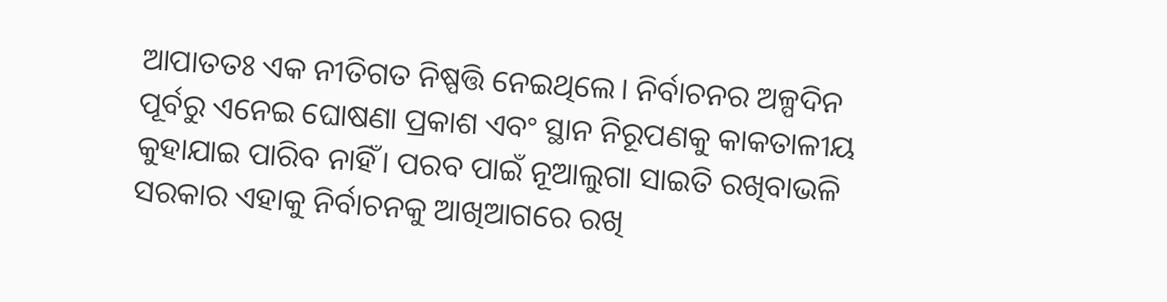ଆପାତତଃ ଏକ ନୀତିଗତ ନିଷ୍ପତ୍ତି ନେଇଥିଲେ। ନିର୍ବାଚନର ଅଳ୍ପଦିନ ପୂର୍ବରୁ ଏନେଇ ଘୋଷଣା ପ୍ରକାଶ ଏବଂ ସ୍ଥାନ ନିରୂପଣକୁ କାକତାଳୀୟ କୁହାଯାଇ ପାରିବ ନାହିଁ। ପରବ ପାଇଁ ନୂଆଲୁଗା ସାଇତି ରଖିବାଭଳି ସରକାର ଏହାକୁ ନିର୍ବାଚନକୁ ଆଖିଆଗରେ ରଖି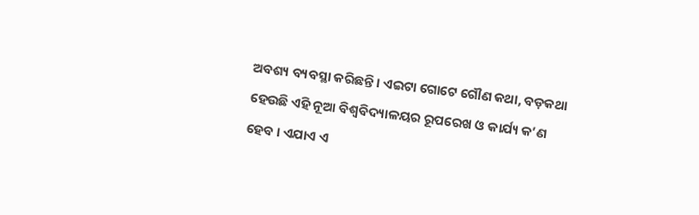ଅବଶ୍ୟ ବ୍ୟବସ୍ଥା କରିଛନ୍ତି। ଏଇଟା ଗୋଟେ ଗୌଣ କଥା, ବଡ଼କଥା ହେଉଛି ଏହି ନୂଆ ବିଶ୍ବବିଦ୍ୟାଳୟର ରୂପରେଖ ଓ କାର୍ଯ୍ୟ କ’ଣ ହେବ। ଏଯାଏ ଏ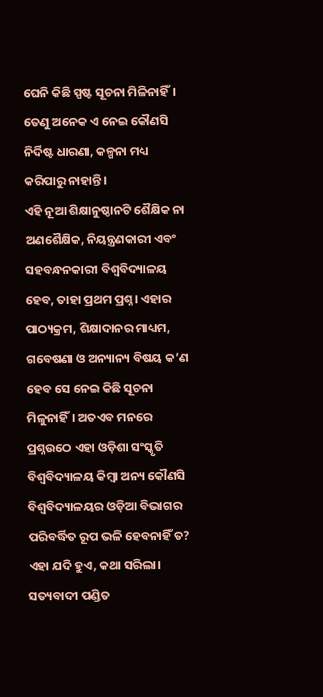ଘେନି କିଛି ସ୍ପଷ୍ଟ ସୂଚନା ମିଳିନାହିଁ। ତେଣୁ ଅନେକ ଏ ନେଇ କୌଣସି ନିର୍ଦିଷ୍ଟ ଧାରଣା, କଳ୍ପନା ମଧ୍ୟ କରିପାରୁ ନାହାନ୍ତି।
ଏହି ନୂଆ ଶିକ୍ଷାନୁଷ୍ଠାନଟି ଶୈକ୍ଷିକ ନା ଅଣଶୈକ୍ଷିକ, ନିୟନ୍ତ୍ରଣକାରୀ ଏବଂ ସହବନ୍ଧନକାରୀ ବିଶ୍ବବିଦ୍ୟାଳୟ ହେବ, ତାହା ପ୍ରଥମ ପ୍ରଶ୍ନ। ଏହାର ପାଠ୍ୟକ୍ରମ, ଶିକ୍ଷାଦାନର ମାଧ୍ୟମ, ଗବେଷଣା ଓ ଅନ୍ୟାନ୍ୟ ବିଷୟ କ’ଣ ହେବ ସେ ନେଇ କିଛି ସୂଚନା ମିଳୁନାହିଁ। ଅତଏବ ମନରେ ପ୍ରଶ୍ନଉଠେ ଏହା ଓଡ଼ିଶା ସଂସ୍କୃତି ବିଶ୍ବବିଦ୍ୟାଳୟ କିମ୍ବା ଅନ୍ୟ କୌଣସି ବିଶ୍ବବିଦ୍ୟାଳୟର ଓଡ଼ିଆ ବିଭାଗର ପରିବର୍ଦ୍ଧିତ ରୂପ ଭଳି ହେବନାହିଁ ତ? ଏହା ଯଦି ହୁଏ, କଥା ସରିଲା। ସତ୍ୟବାଦୀ ପଣ୍ଡିତ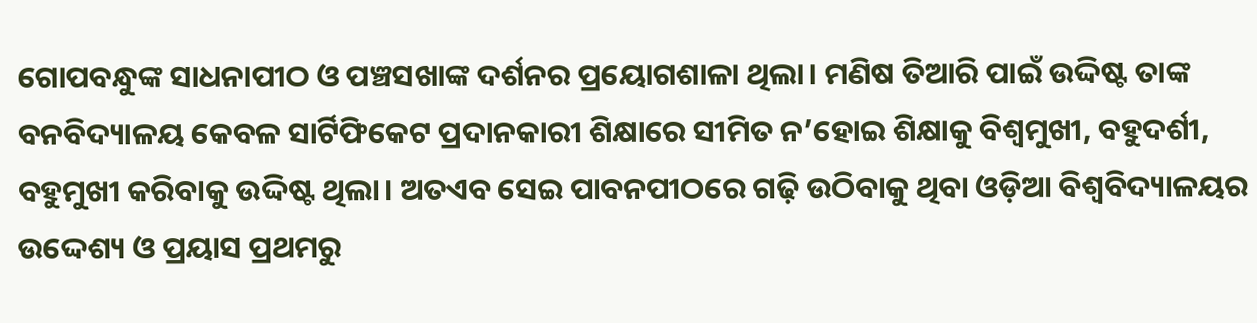ଗୋପବନ୍ଧୁଙ୍କ ସାଧନାପୀଠ ଓ ପଞ୍ଚସଖାଙ୍କ ଦର୍ଶନର ପ୍ରୟୋଗଶାଳା ଥିଲା। ମଣିଷ ତିଆରି ପାଇଁ ଉଦ୍ଦିଷ୍ଟ ତାଙ୍କ ବନବିଦ୍ୟାଳୟ କେବଳ ସାର୍ଟିଫିକେଟ ପ୍ରଦାନକାରୀ ଶିକ୍ଷାରେ ସୀମିତ ନ’ହୋଇ ଶିକ୍ଷାକୁ ବିଶ୍ବମୁଖୀ, ବହୁଦର୍ଶୀ, ବହୁମୁଖୀ କରିବାକୁ ଉଦ୍ଦିଷ୍ଟ ଥିଲା। ଅତଏବ ସେଇ ପାବନପୀଠରେ ଗଢ଼ି ଉଠିବାକୁ ଥିବା ଓଡ଼ିଆ ବିଶ୍ବବିଦ୍ୟାଳୟର ଉଦ୍ଦେଶ୍ୟ ଓ ପ୍ରୟାସ ପ୍ରଥମରୁ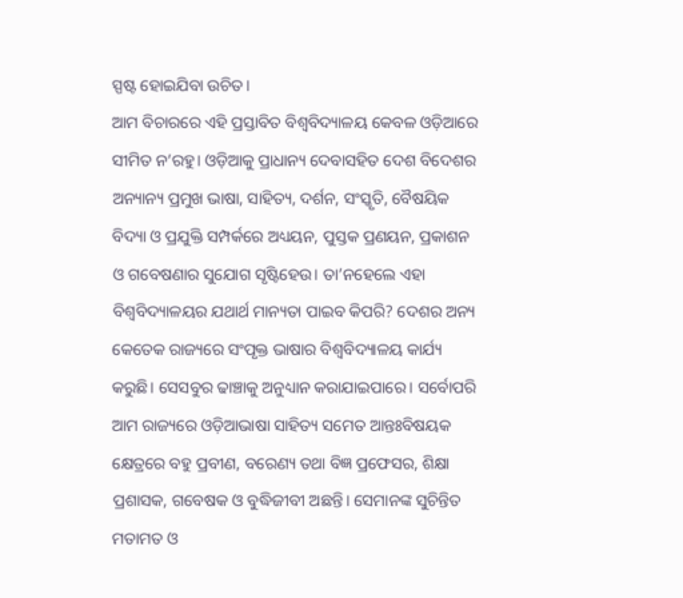ସ୍ପଷ୍ଟ ହୋଇଯିବା ଉଚିତ।
ଆମ ବିଚାରରେ ଏହି ପ୍ରସ୍ତାବିତ ବିଶ୍ବବିଦ୍ୟାଳୟ କେବଳ ଓଡ଼ିଆରେ ସୀମିତ ନ’ରହୁ। ଓଡ଼ିଆକୁ ପ୍ରାଧାନ୍ୟ ଦେବାସହିତ ଦେଶ ବିଦେଶର ଅନ୍ୟାନ୍ୟ ପ୍ରମୁଖ ଭାଷା, ସାହିତ୍ୟ, ଦର୍ଶନ, ସଂସ୍କୃତି, ବୈଷୟିକ ବିଦ୍ୟା ଓ ପ୍ରଯୁକ୍ତି ସମ୍ପର୍କରେ ଅଧ୍ୟୟନ, ପୁସ୍ତକ ପ୍ରଣୟନ, ପ୍ରକାଶନ ଓ ଗବେଷଣାର ସୁଯୋଗ ସୃଷ୍ଟିହେଉ। ତା’ନହେଲେ ଏହା ବିଶ୍ବବିଦ୍ୟାଳୟର ଯଥାର୍ଥ ମାନ୍ୟତା ପାଇବ କିପରି? ଦେଶର ଅନ୍ୟ କେତେକ ରାଜ୍ୟରେ ସଂପୃକ୍ତ ଭାଷାର ବିଶ୍ବବିଦ୍ୟାଳୟ କାର୍ଯ୍ୟ କରୁଛି। ସେସବୁର ଢାଞ୍ଚାକୁ ଅନୁଧ୍ୟାନ କରାଯାଇପାରେ। ସର୍ବୋପରି ଆମ ରାଜ୍ୟରେ ଓଡ଼ିଆଭାଷା ସାହିତ୍ୟ ସମେତ ଆନ୍ତଃବିଷୟକ କ୍ଷେତ୍ରରେ ବହୁ ପ୍ରବୀଣ, ବରେଣ୍ୟ ତଥା ବିଜ୍ଞ ପ୍ରଫେସର, ଶିକ୍ଷା ପ୍ରଶାସକ, ଗବେଷକ ଓ ବୁଦ୍ଧିଜୀବୀ ଅଛନ୍ତି। ସେମାନଙ୍କ ସୁଚିନ୍ତିତ ମତାମତ ଓ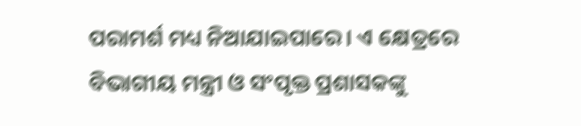ପରାମର୍ଶ ମଧ୍ୟ ନିଆଯାଇପାରେ। ଏ କ୍ଷେତ୍ରରେ ବିଭାଗୀୟ ମନ୍ତ୍ରୀ ଓ ସଂପୃକ୍ତ ପ୍ରଶାସକଙ୍କୁ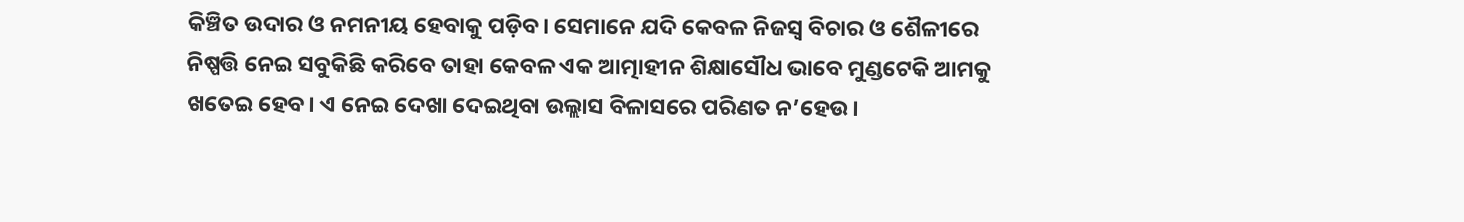କିଞ୍ଚିତ ଉଦାର ଓ ନମନୀୟ ହେବାକୁ ପଡ଼ିବ। ସେମାନେ ଯଦି କେବଳ ନିଜସ୍ବ ବିଚାର ଓ ଶୈଳୀରେ ନିଷ୍ପତ୍ତି ନେଇ ସବୁକିଛି କରିବେ ତାହା କେବଳ ଏକ ଆତ୍ମାହୀନ ଶିକ୍ଷାସୌଧ ଭାବେ ମୁଣ୍ଡଟେକି ଆମକୁ ଖତେଇ ହେବ। ଏ ନେଇ ଦେଖା ଦେଇଥିବା ଉଲ୍ଲାସ ବିଳାସରେ ପରିଣତ ନ’ହେଉ।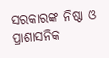ସରକାରଙ୍କ ନିଷ୍ଠା ଓ ପ୍ରାଶାସନିକ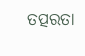ତତ୍ପରତା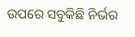ଉପରେ ସବୁକିଛି ନିର୍ଭର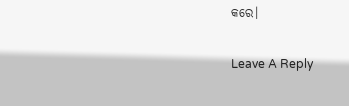କରେ।

Leave A Reply